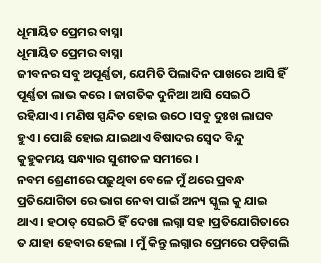ଧୂମାୟିତ ପ୍ରେମର ବାସ୍ନା
ଧୂମାୟିତ ପ୍ରେମର ବାସ୍ନା
ଜୀବନର ସବୁ ଅପୂର୍ଣ୍ଣତା, ଯେମିତି ପିଲାଦିନ ପାଖରେ ଆସି ହିଁ ପୂର୍ଣ୍ଣତା ଲାଭ କରେ । ଜାଗତିକ ଦୁନିଆ ଆସି ସେଇଠି ରହିଯାଏ । ମଣିଷ ସ୍ପନ୍ଦିତ ହୋଇ ଉଠେ ।ସବୁ ଦୁଃଖ ଲାଘବ ହୁଏ । ପୋଛି ହୋଇ ଯାଇଥାଏ ବିଷାଦର ସ୍ବେଦ ବିନ୍ଦୁ କୁହୁକମୟ ସନ୍ଧ୍ୟାର ସୁଶୀତଳ ସମୀରେ ।
ନବମ ଶ୍ରେଣୀରେ ପଢ଼ୁଥିବା ବେଳେ ମୁଁ ଥରେ ପ୍ରବନ୍ଧ ପ୍ରତିଯୋଗିତା ରେ ଭାଗ ନେବା ପାଇଁ ଅନ୍ୟ ସ୍କୁଲ କୁ ଯାଇ ଥାଏ । ହଠାତ୍ ସେଇଠି ହିଁ ଦେଖା ଲଗ୍ନା ସହ ।ପ୍ରତିଯୋଗିତାରେ ତ ଯାହା ହେବାର ହେଲା । ମୁଁ କିନ୍ତୁ ଲଗ୍ନାର ପ୍ରେମରେ ପଡ଼ିଗଲି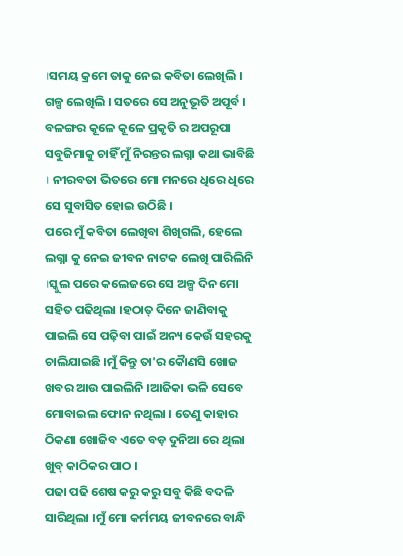।ସମୟ କ୍ରମେ ତାକୁ ନେଇ କବିତା ଲେଖିଲି । ଗଳ୍ପ ଲେଖିଲି । ସତରେ ସେ ଅନୁଭୂତି ଅପୂର୍ବ ।
ବଳଙ୍ଗର କୂଳେ କୂଳେ ପ୍ରକୃତି ର ଅପରୂପା ସବୁଜିମାକୁ ଚାହିଁ ମୁଁ ନିରନ୍ତର ଲଗ୍ନା କଥା ଭାବିଛି । ନୀରବତା ଭିତରେ ମୋ ମନରେ ଧିରେ ଧିରେ ସେ ସୁବାସିତ ହୋଇ ଉଠିଛି ।
ପରେ ମୁଁ କବିତା ଲେଖିବା ଶିଖିଗଲି, ହେଲେ ଲଗ୍ନା କୁ ନେଇ ଜୀବନ ନାଟକ ଲେଖି ପାରିଲିନି ।ସ୍କୁଲ ପରେ କଲେଜରେ ସେ ଅଳ୍ପ ଦିନ ମୋ ସହିତ ପଢିଥିଲା ।ହଠାତ୍ ଦିନେ ଜାଣିବାକୁ ପାଇଲି ସେ ପଢ଼ିବା ପାଇଁ ଅନ୍ୟ କେଉଁ ସହରକୁ ଚାଲିଯାଇଛି ।ମୁଁ କିନ୍ତୁ ତା'ର କୈାଣସି ଖୋଜ ଖବର ଆଉ ପାଇଲିନି ।ଆଜିକା ଭଳି ସେବେ ମୋବାଇଲ ଫୋନ ନଥିଲା । ତେଣୁ କାହାର ଠିକଣା ଖୋଜିବ ଏତେ ବଡ଼ ଦୁନିଆ ରେ ଥିଲା ଖୁବ୍ କାଠିକର ପାଠ ।
ପଢା ପଢି ଶେଷ କରୁ କରୁ ସବୁ କିଛି ବଦଳି ସାରିଥିଲା ।ମୁଁ ମୋ କର୍ମମୟ ଜୀବନରେ ବାନ୍ଧି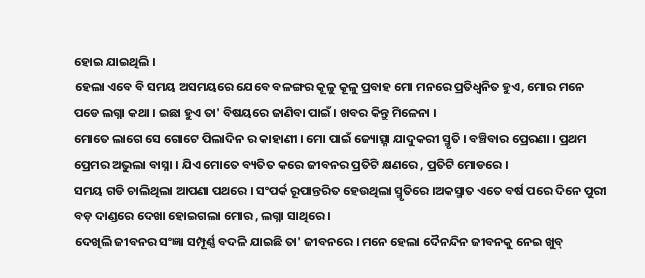ହୋଇ ଯାଇଥିଲି ।
ହେଲା ଏବେ ବି ସମୟ ଅସମୟରେ ଯେବେ ବଳଙ୍ଗର କୂଳୁ କୂଳୁ ପ୍ରବାହ ମୋ ମନରେ ପ୍ରତିଧ୍ଵନିତ ହୁଏ, ମୋର ମନେ ପଡେ ଲଗ୍ନା କଥା । ଇଛା ହୁଏ ତା' ବିଷୟରେ ଜାଣିବା ପାଇଁ । ଖବର କିନ୍ତୁ ମିଳେନା ।
ମୋତେ ଲାଗେ ସେ ଗୋଟେ ପିଲାଦିନ ର କାହାଣୀ । ମୋ ପାଇଁ ଜ୍ୟୋତ୍ସ୍ନା ଯାଦୁକରୀ ସ୍ମୃତି । ବଞ୍ଚିବାର ପ୍ରେରଣା । ପ୍ରଥମ ପ୍ରେମର ଅଭୁଲା ବାସ୍ନା । ଯିଏ ମୋତେ ବ୍ୟତିତ କରେ ଜୀବନର ପ୍ରତିଟି କ୍ଷଣରେ , ପ୍ରତିଟି ମୋଡରେ ।
ସମୟ ଗଡି ଚାଲିଥିଲା ଆପଣା ପଥରେ । ସଂପର୍କ ରୂପାନ୍ତରିତ ହେଉଥିଲା ସ୍ମୃତିରେ ।ଅକସ୍ମାତ ଏତେ ବର୍ଷ ପରେ ଦିନେ ପୁରୀ ବଡ଼ ଦାଣ୍ଡରେ ଦେଖା ହୋଇଗଲା ମୋର , ଲଗ୍ନା ସାଥିରେ ।
ଦେଖିଲି ଜୀବନର ସଂଜ୍ଞା ସମ୍ପୂର୍ଣ୍ଣ ବଦଳି ଯାଇଛି ତା' ଜୀବନରେ । ମନେ ହେଲା ଦୈନନ୍ଦିନ ଜୀବନକୁ ନେଇ ଖୁବ୍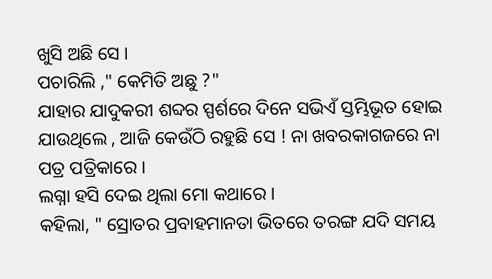ଖୁସି ଅଛି ସେ ।
ପଚାରିଲି ," କେମିତି ଅଛୁ ?"
ଯାହାର ଯାଦୁକରୀ ଶବ୍ଦର ସ୍ପର୍ଶରେ ଦିନେ ସଭିଏଁ ସ୍ତମ୍ଭିଭୂତ ହୋଇ ଯାଉଥିଲେ , ଆଜି କେଉଁଠି ରହୁଛି ସେ ! ନା ଖବରକାଗଜରେ ନା ପତ୍ର ପତ୍ରିକାରେ ।
ଲଗ୍ନା ହସି ଦେଇ ଥିଲା ମୋ କଥାରେ ।
କହିଲା, " ସ୍ରୋତର ପ୍ରବାହମାନତା ଭିତରେ ତରଙ୍ଗ ଯଦି ସମୟ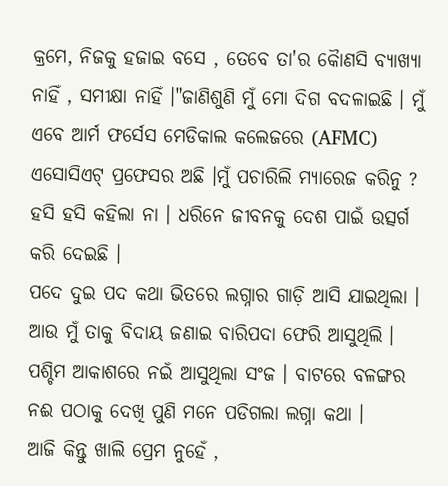କ୍ରମେ, ନିଜକୁ ହଜାଇ ବସେ , ତେବେ ତା'ର କୈାଣସି ବ୍ୟାଖ୍ୟା ନାହିଁ , ସମୀକ୍ଷା ନାହିଁ ।"ଜାଣିଶୁଣି ମୁଁ ମୋ ଦିଗ ବଦଳାଇଛି । ମୁଁ ଏବେ ଆର୍ମ ଫର୍ସେସ ମେଡିକାଲ କଲେଜରେ (AFMC) ଏସୋସିଏଟ୍ ପ୍ରଫେସର ଅଛି ।ମୁଁ ପଚାରିଲି ମ୍ୟାରେଜ କରିନୁ ?
ହସି ହସି କହିଲା ନା । ଧରିନେ ଜୀବନକୁ ଦେଶ ପାଇଁ ଉତ୍ସର୍ଗ କରି ଦେଇଛି ।
ପଦେ ଦୁଇ ପଦ କଥା ଭିତରେ ଲଗ୍ନାର ଗାଡ଼ି ଆସି ଯାଇଥିଲା । ଆଉ ମୁଁ ତାକୁ ବିଦାୟ ଜଣାଇ ବାରିପଦା ଫେରି ଆସୁଥିଲି ।
ପଶ୍ଚିମ ଆକାଶରେ ନଇଁ ଆସୁଥିଲା ସଂଜ । ବାଟରେ ବଳଙ୍ଗର ନଈ ପଠାକୁ ଦେଖି ପୁଣି ମନେ ପଡିଗଲା ଲଗ୍ନା କଥା ।
ଆଜି କିନ୍ତୁ ଖାଲି ପ୍ରେମ ନୁହେଁ ,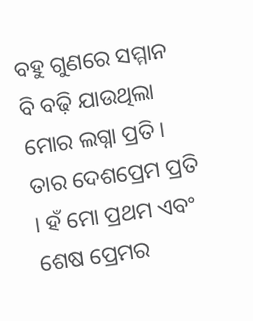ବହୁ ଗୁଣରେ ସମ୍ମାନ ବି ବଢ଼ି ଯାଉଥିଲା ମୋର ଲଗ୍ନା ପ୍ରତି । ତାର ଦେଶପ୍ରେମ ପ୍ରତି । ହଁ ମୋ ପ୍ରଥମ ଏବଂ ଶେଷ ପ୍ରେମର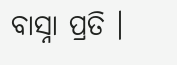ବାସ୍ନା ପ୍ରତି ।